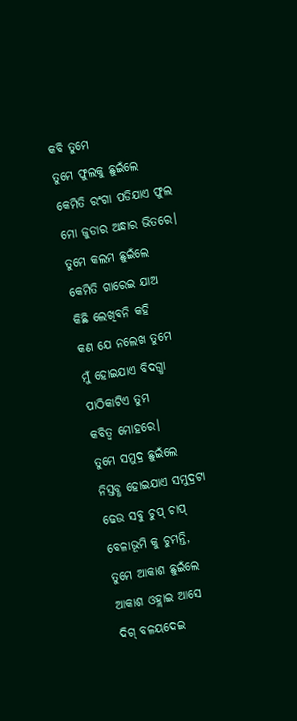କବି ତୁମେ
ତୁମେ ଫୁଲକୁ ଛୁଇଁଲେ
କେମିତି ରଂଗା ପଡିଯାଏ ଫୁଲ
ମୋ ଜୁଡାର ଅନ୍ଧାର ଭିତରେ।
ତୁମେ କଲମ ଛୁଇଁଲେ
କେମିତି ଗାରେଇ ଯାଅ
କିଛି ଲେଖିବନି କହି
କଣ ଯେ ନଲେଖ ତୁମେ
ମୁଁ ହୋଇଯାଏ ବିଦଗ୍ଧା
ପାଠିକାଟିଏ ତୁମ
କବିତ୍ବ ମୋହରେ।
ତୁମେ ସମୁଦ୍ର ଛୁଇଁଲେ
ନିସ୍ତବ୍ଧ ହୋଇଯାଏ ସମୁଦ୍ରଟା
ଢେଉ ସବୁ ଚୁପ୍ ଚାପ୍
ବେଳାଭୂମି କୁ ଚୁମନ୍ତି,
ତୁମେ ଆକାଶ ଛୁଇଁଲେ
ଆକାଶ ଓହ୍ଲାଇ ଆସେ
ଦିଗ୍ ବଳୟଦେଇ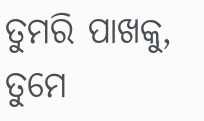ତୁମରି ପାଖକୁ,
ତୁମେ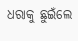ଧରାକୁ ଛୁଇଁଲେ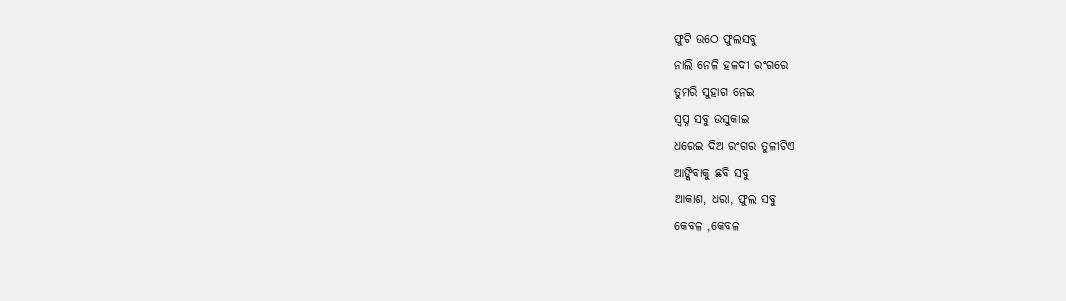ଫୁଟି ଉଠେ ଫୁଲସବୁ
ନାଲି ନେଳି ହଳଦୀ ରଂଗରେ
ତୁମରି ସୁହାଗ ନେଇ
ସ୍ବପ୍ନ ସବୁ ଉସୁକାଇ
ଧରେଇ ଦିଅ ରଂଗର ତୁଳୀଟିଏ
ଆଙ୍କିବାକୁ ଛବି ସବୁ
ଆକାଶ, ଧରା, ଫୁଲ ସବୁ
କେବଳ ,କେବଳ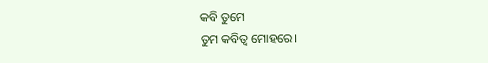କବି ତୁମେ
ତୁମ କବିତ୍ବ ମୋହରେ।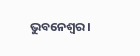ଭୁବନେଶ୍ଵର।